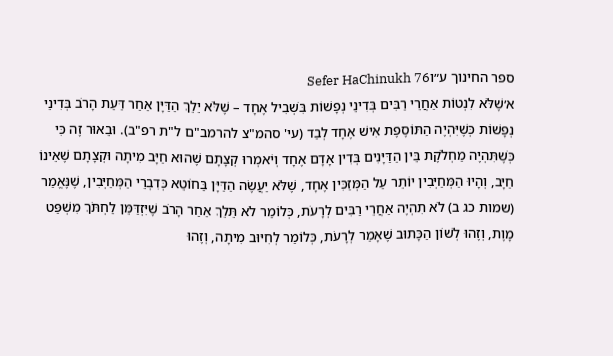ספר החינוך ע״וSefer HaChinukh 76
א׳שֶׁלֹּא לִנְטוֹת אַחֲרֵי רַבִּים בְּדִינֵי נְפָשׁוֹת בִּשְׁבִיל אֶחָד – שֶׁלֹּא יֵלֵךְ הַדַּיָּן אַחַר דַּעַת הָרֹב בְּדִינֵי נְפָשׁוֹת כְּשֶׁיִּהְיֶה הַתּוֹסֶפֶת אִישׁ אֶחָד לְבַד (עי' סהמ"צ להרמב"ם ל"ת רפ"ב). וּבֵאוּר זֶה כִּי כְּשֶׁתִּהְיֶה מַחְלֹקֶת בֵּין הַדַּיָּנִים בְּדִין אָדָם אֶחָד וְיֹאמְרוּ קְצָתָם שֶׁהוּא חַיָּב מִיתָה וּקְצָתָם שֶׁאֵינוֹ חַיָּב, וְהָיוּ הַמְּחַיְּבִין יוֹתֵר עַל הַמְּזַכִּין אֶחָד, שֶׁלֹּא יַעֲשֶׂה הַדַּיָּן בַּחוֹטֵא כְּדִבְרֵי הַמְּחַיְּבִין, שֶׁנֶּאֱמַר (שמות כג ב) לֹא תִהְיֶה אַחֲרֵי רַבִּים לְרָעֹת, כְּלוֹמַר לֹא תֵּלֵךְ אַחַר הָרֹב שֶׁיִּזְדַּמֵּן לַחְתֹּךְ מִשְׁפַּט מָוֶת, וְזֶהוּ לְשׁוֹן הַכָּתוּב שֶׁאָמַר לְרָעֹת, כְּלוֹמַר לְחִיּוּב מִיתָה, וְזֶהוּ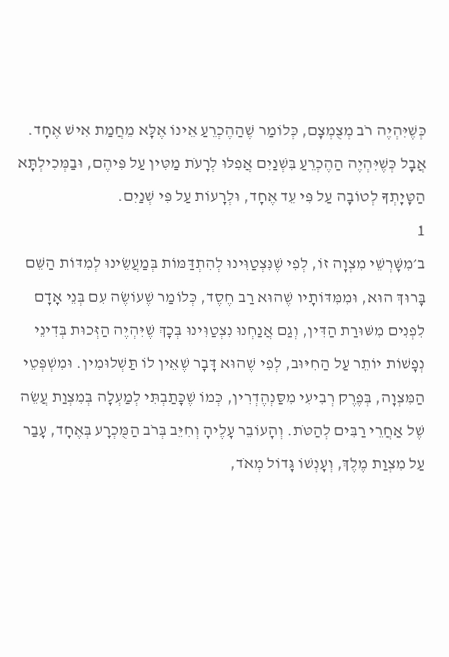כְּשֶׁיִּהְיֶה רֹב מְצֻמְצָם, כְּלוֹמַר שֶׁהַהֶכְרֵעַ אֵינוֹ אֶלָּא מֵחֲמַת אִישׁ אֶחָד. אֲבָל כְּשֶׁיִּהְיֶה הַהֶכְרֵעַ בִּשְׁנַיִם אֲפִלּוּ לְרָעֹת מַטִּין עַל פִּיהֶם, וּבַמְּכִילְתָּא הַטָּיָתְךָ לְטוֹבָה עַל פִּי עֵד אֶחָד, וּלְרָעוֹת עַל פִּי שְׁנַיִם.
1
ב׳מִשָּׁרְשֵׁי מִצְוָה זוֹ, לְפִי שֶׁנִּצְטַוִּינוּ לְהִתְדַּמּוֹת בְּמַעֲשֵׂינוּ לְמִדּוֹת הַשֵּׁם בָּרוּךְ הוּא, וּמִמִּדּוֹתָיו שֶׁהוּא רַב חֶסֶד, כְּלוֹמַר שֶׁעוֹשֶׂה עִם בְּנֵי אָדָם לִפְנִים מִשּׁוּרַת הַדִּין, וְגַם אֲנַחְנוּ נִצְטַוִּינוּ בְּכָךְ שֶׁיִּהְיֶה הַזְּכוּת בְּדִינֵי נְפָשׁוֹת יוֹתֵר עַל הַחִיּוּב, לְפִי שֶׁהוּא דָּבָר שֶׁאֵין לוֹ תַּשְׁלוּמִין. וּמִשְׁפְּטֵי הַמִּצְוָה, בְּפֶרֶק רְבִיעִי מִסַּנְהֶדְרִין, כְּמוֹ שֶׁכָּתַבְתִּי לְמַעְלָה בְּמִצְוַת עֲשֵׂה שֶׁל אַחֲרֵי רַבִּים לְהַטֹּת. וְהָעוֹבֵר עָלֶיהָ וְחִיֵּב בְּרֹב הַמֻּכְרָע בְּאֶחָד, עָבַר עַל מִצְוַת מֶלֶךְ, וְעָנְשׁוֹ גָּדוֹל מְאֹד,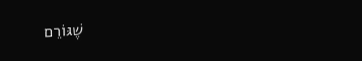שֶׁגּוֹרֵם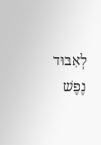לְאִבּוּד נֶפֶשׁ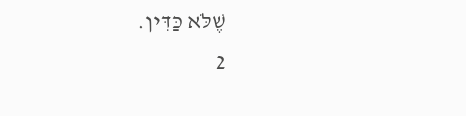שֶׁלֹּא כַּדִּין.
2